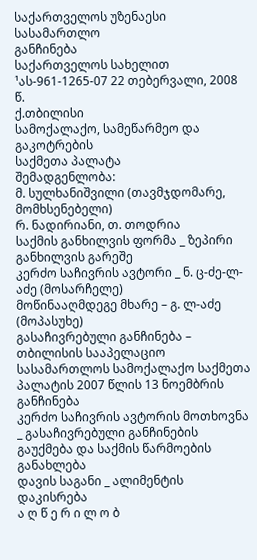საქართველოს უზენაესი სასამართლო
განჩინება
საქართველოს სახელით
¹ას-961-1265-07 22 თებერვალი, 2008 წ.
ქ.თბილისი
სამოქალაქო, სამეწარმეო და გაკოტრების
საქმეთა პალატა
შემადგენლობა:
მ. სულხანიშვილი (თავმჯდომარე, მომხსენებელი)
რ. ნადირიანი, თ. თოდრია
საქმის განხილვის ფორმა _ ზეპირი განხილვის გარეშე
კერძო საჩივრის ავტორი _ ნ. ც-ძე-ლ-აძე (მოსარჩელე)
მოწინააღმდეგე მხარე – გ. ლ-აძე (მოპასუხე)
გასაჩივრებული განჩინება – თბილისის სააპელაციო სასამართლოს სამოქალაქო საქმეთა პალატის 2007 წლის 13 ნოემბრის განჩინება
კერძო საჩივრის ავტორის მოთხოვნა _ გასაჩივრებული განჩინების გაუქმება და საქმის წარმოების განახლება
დავის საგანი _ ალიმენტის დაკისრება
ა ღ წ ე რ ი ლ ო ბ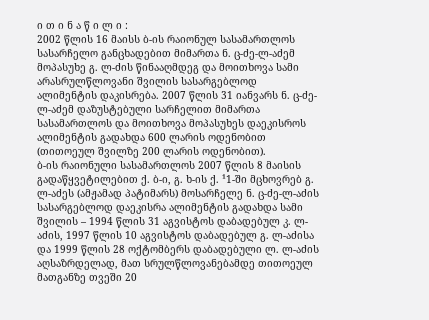ი თ ი ნ ა წ ი ლ ი :
2002 წლის 16 მაისს ბ-ის რაიონულ სასამართლოს სასარჩელო განცხადებით მიმართა ნ. ც-ძე-ლ-აძემ მოპასუხე გ. ლ-ძის წინააღმდეგ და მოითხოვა სამი არასრულწლოვანი შვილის სასარგებლოდ ალიმენტის დაკისრება. 2007 წლის 31 იანვარს ნ. ც-ძე-ლ-აძემ დაზუსტებული სარჩელით მიმართა სასამართლოს და მოითხოვა მოპასუხეს დაეკისროს ალიმენტის გადახდა 600 ლარის ოდენობით (თითოეულ შვილზე 200 ლარის ოდენობით).
ბ-ის რაიონული სასამართლოს 2007 წლის 8 მაისის გადაწყვეტილებით ქ. ბ-ი, გ. ხ-ის ქ. ¹1-ში მცხოვრებ გ. ლ-აძეს (ამჟამად პატიმარს) მოსარჩელე ნ. ც-ძე-ლ-აძის სასარგებლოდ დაეკისრა ალიმენტის გადახდა სამი შვილის – 1994 წლის 31 აგვისტოს დაბადებულ კ. ლ-აძის, 1997 წლის 10 აგვისტოს დაბადებულ გ. ლ-აძისა და 1999 წლის 28 ოქტომბერს დაბადებული ლ. ლ-აძის აღსაზრდელად, მათ სრულწლოვანებამდე თითოეულ მათგანზე თვეში 20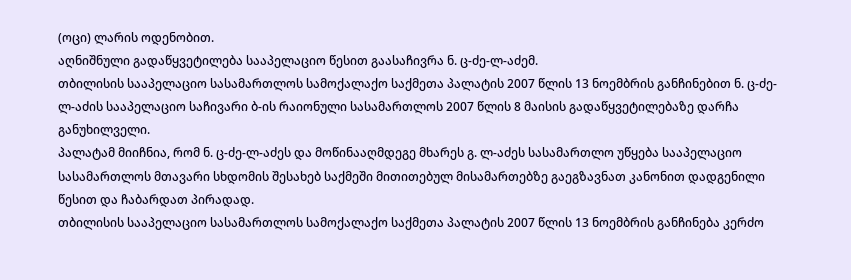(ოცი) ლარის ოდენობით.
აღნიშნული გადაწყვეტილება სააპელაციო წესით გაასაჩივრა ნ. ც-ძე-ლ-აძემ.
თბილისის სააპელაციო სასამართლოს სამოქალაქო საქმეთა პალატის 2007 წლის 13 ნოემბრის განჩინებით ნ. ც-ძე-ლ-აძის სააპელაციო საჩივარი ბ-ის რაიონული სასამართლოს 2007 წლის 8 მაისის გადაწყვეტილებაზე დარჩა განუხილველი.
პალატამ მიიჩნია, რომ ნ. ც-ძე-ლ-აძეს და მოწინააღმდეგე მხარეს გ. ლ-აძეს სასამართლო უწყება სააპელაციო სასამართლოს მთავარი სხდომის შესახებ საქმეში მითითებულ მისამართებზე გაეგზავნათ კანონით დადგენილი წესით და ჩაბარდათ პირადად.
თბილისის სააპელაციო სასამართლოს სამოქალაქო საქმეთა პალატის 2007 წლის 13 ნოემბრის განჩინება კერძო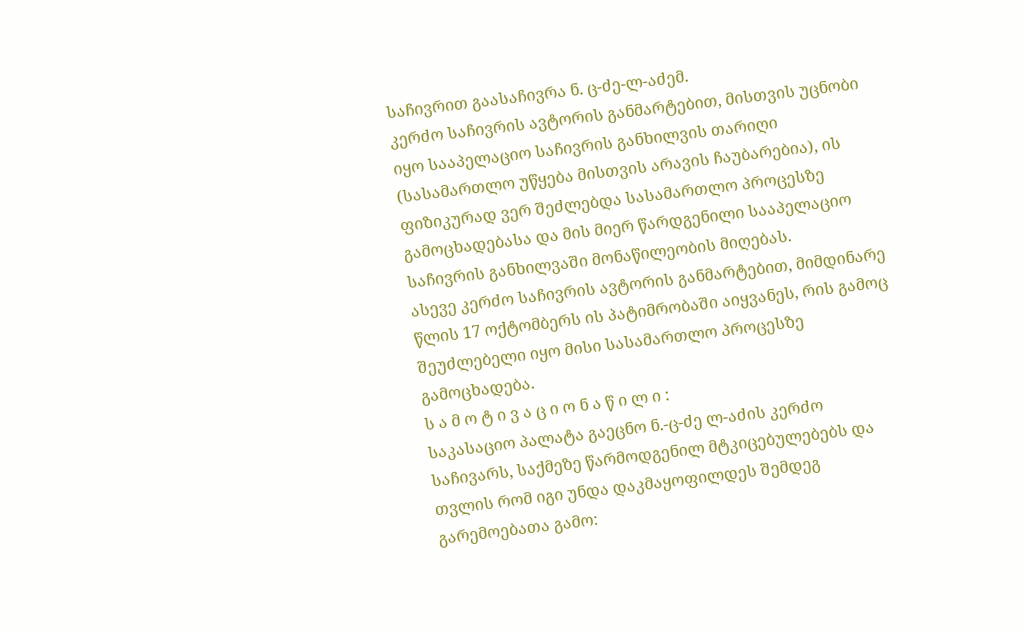საჩივრით გაასაჩივრა ნ. ც-ძე-ლ-აძემ.
კერძო საჩივრის ავტორის განმარტებით, მისთვის უცნობი იყო სააპელაციო საჩივრის განხილვის თარიღი (სასამართლო უწყება მისთვის არავის ჩაუბარებია), ის ფიზიკურად ვერ შეძლებდა სასამართლო პროცესზე გამოცხადებასა და მის მიერ წარდგენილი სააპელაციო საჩივრის განხილვაში მონაწილეობის მიღებას.
ასევე კერძო საჩივრის ავტორის განმარტებით, მიმდინარე წლის 17 ოქტომბერს ის პატიმრობაში აიყვანეს, რის გამოც შეუძლებელი იყო მისი სასამართლო პროცესზე გამოცხადება.
ს ა მ ო ტ ი ვ ა ც ი ო ნ ა წ ი ლ ი :
საკასაციო პალატა გაეცნო ნ.-ც-ძე ლ-აძის კერძო საჩივარს, საქმეზე წარმოდგენილ მტკიცებულებებს და თვლის რომ იგი უნდა დაკმაყოფილდეს შემდეგ გარემოებათა გამო: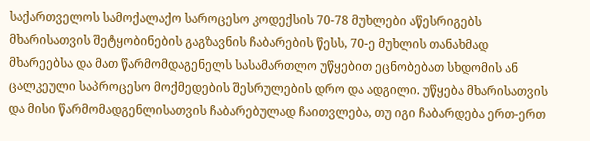საქართველოს სამოქალაქო საროცესო კოდექსის 70-78 მუხლები აწესრიგებს მხარისათვის შეტყობინების გაგზავნის ჩაბარების წესს, 70-ე მუხლის თანახმად მხარეებსა და მათ წარმომდაგენელს სასამართლო უწყებით ეცნობებათ სხდომის ან ცალკეული საპროცესო მოქმედების შესრულების დრო და ადგილი. უწყება მხარისათვის და მისი წარმომადგენლისათვის ჩაბარებულად ჩაითვლება, თუ იგი ჩაბარდება ერთ-ერთ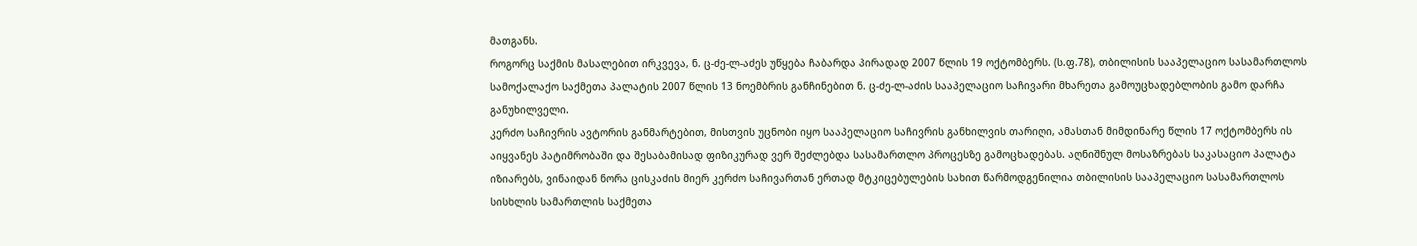მათგანს.
როგორც საქმის მასალებით ირკვევა, ნ. ც-ძე-ლ-აძეს უწყება ჩაბარდა პირადად 2007 წლის 19 ოქტომბერს. (ს.ფ.78), თბილისის სააპელაციო სასამართლოს სამოქალაქო საქმეთა პალატის 2007 წლის 13 ნოემბრის განჩინებით ნ. ც-ძე-ლ-აძის სააპელაციო საჩივარი მხარეთა გამოუცხადებლობის გამო დარჩა განუხილველი.
კერძო საჩივრის ავტორის განმარტებით, მისთვის უცნობი იყო სააპელაციო საჩივრის განხილვის თარიღი, ამასთან მიმდინარე წლის 17 ოქტომბერს ის აიყვანეს პატიმრობაში და შესაბამისად ფიზიკურად ვერ შეძლებდა სასამართლო პროცესზე გამოცხადებას. აღნიშნულ მოსაზრებას საკასაციო პალატა იზიარებს, ვინაიდან ნორა ცისკაძის მიერ კერძო საჩივართან ერთად მტკიცებულების სახით წარმოდგენილია თბილისის სააპელაციო სასამართლოს სისხლის სამართლის საქმეთა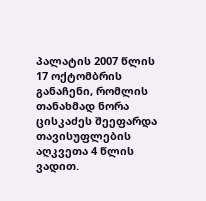პალატის 2007 წლის 17 ოქტომბრის განაჩენი, რომლის თანახმად ნორა ცისკაძეს შეეფარდა თავისუფლების აღკვეთა 4 წლის ვადით.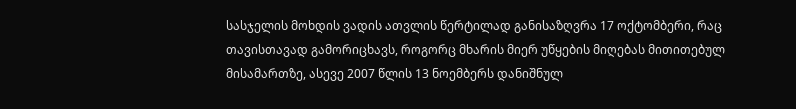სასჯელის მოხდის ვადის ათვლის წერტილად განისაზღვრა 17 ოქტომბერი, რაც თავისთავად გამორიცხავს, როგორც მხარის მიერ უწყების მიღებას მითითებულ მისამართზე, ასევე 2007 წლის 13 ნოემბერს დანიშნულ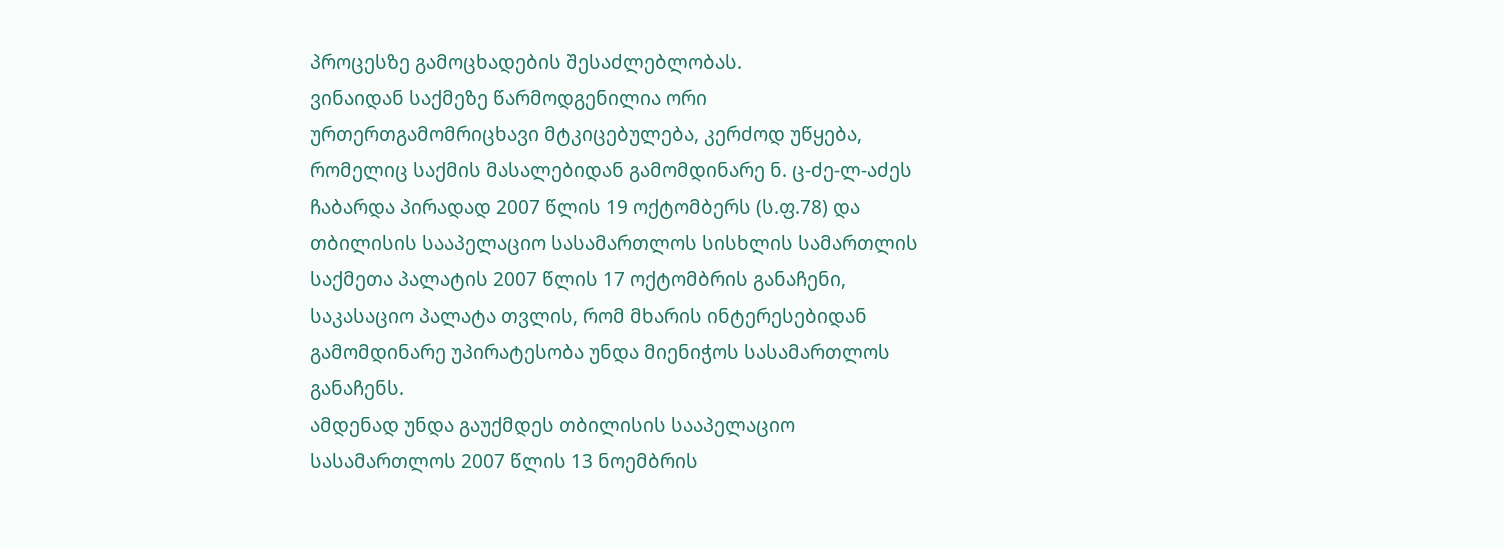პროცესზე გამოცხადების შესაძლებლობას.
ვინაიდან საქმეზე წარმოდგენილია ორი ურთერთგამომრიცხავი მტკიცებულება, კერძოდ უწყება, რომელიც საქმის მასალებიდან გამომდინარე ნ. ც-ძე-ლ-აძეს ჩაბარდა პირადად 2007 წლის 19 ოქტომბერს (ს.ფ.78) და თბილისის სააპელაციო სასამართლოს სისხლის სამართლის საქმეთა პალატის 2007 წლის 17 ოქტომბრის განაჩენი, საკასაციო პალატა თვლის, რომ მხარის ინტერესებიდან გამომდინარე უპირატესობა უნდა მიენიჭოს სასამართლოს განაჩენს.
ამდენად უნდა გაუქმდეს თბილისის სააპელაციო სასამართლოს 2007 წლის 13 ნოემბრის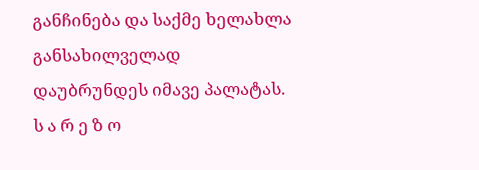განჩინება და საქმე ხელახლა განსახილველად დაუბრუნდეს იმავე პალატას.
ს ა რ ე ზ ო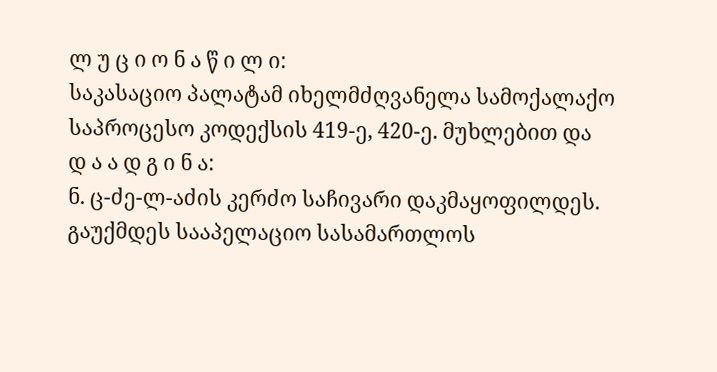ლ უ ც ი ო ნ ა წ ი ლ ი:
საკასაციო პალატამ იხელმძღვანელა სამოქალაქო საპროცესო კოდექსის 419-ე, 420-ე. მუხლებით და
დ ა ა დ გ ი ნ ა:
ნ. ც-ძე-ლ-აძის კერძო საჩივარი დაკმაყოფილდეს.
გაუქმდეს სააპელაციო სასამართლოს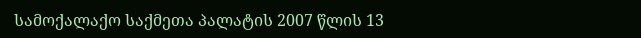სამოქალაქო საქმეთა პალატის 2007 წლის 13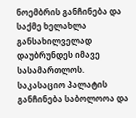ნოემბრის განჩინება და საქმე ხელახლა განსახილველად დაუბრუნდეს იმავე სასამართლოს.
საკასაციო პალატის განჩინება საბოლოოა და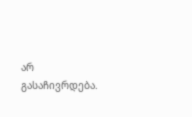არ გასაჩივრდება.